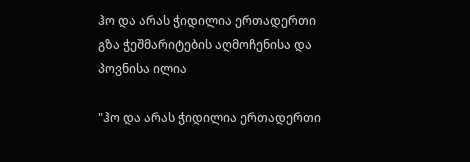ჰო და არას ჭიდილია ერთადერთი გზა ჭეშმარიტების აღმოჩენისა და პოვნისა ილია

"ჰო და არას ჭიდილია ერთადერთი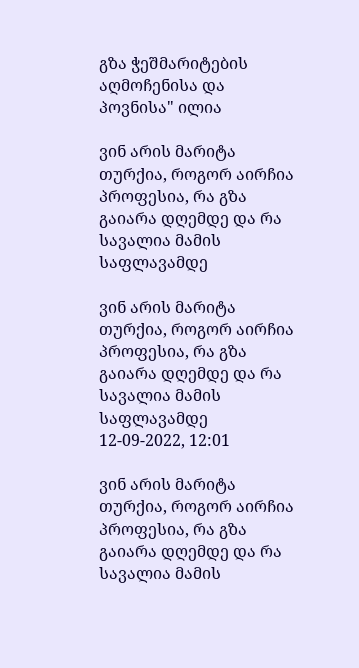გზა ჭეშმარიტების აღმოჩენისა და პოვნისა" ილია

ვინ არის მარიტა თურქია, როგორ აირჩია პროფესია, რა გზა გაიარა დღემდე და რა სავალია მამის საფლავამდე

ვინ არის მარიტა თურქია, როგორ აირჩია პროფესია, რა გზა გაიარა დღემდე და რა სავალია მამის საფლავამდე
12-09-2022, 12:01

ვინ არის მარიტა თურქია, როგორ აირჩია პროფესია, რა გზა გაიარა დღემდე და რა სავალია მამის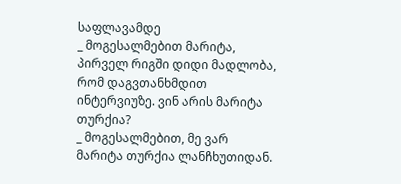საფლავამდე
_ მოგესალმებით მარიტა, პირველ რიგში დიდი მადლობა, რომ დაგვთანხმდით ინტერვიუზე. ვინ არის მარიტა თურქია?
_ მოგესალმებით, მე ვარ მარიტა თურქია ლანჩხუთიდან.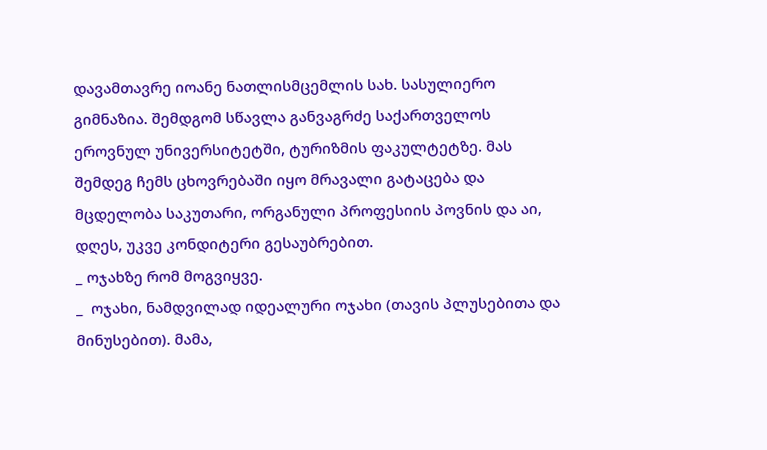დავამთავრე იოანე ნათლისმცემლის სახ. სასულიერო გიმნაზია. შემდგომ სწავლა განვაგრძე საქართველოს ეროვნულ უნივერსიტეტში, ტურიზმის ფაკულტეტზე. მას შემდეგ ჩემს ცხოვრებაში იყო მრავალი გატაცება და მცდელობა საკუთარი, ორგანული პროფესიის პოვნის და აი, დღეს, უკვე კონდიტერი გესაუბრებით.
_ ოჯახზე რომ მოგვიყვე.
_  ოჯახი, ნამდვილად იდეალური ოჯახი (თავის პლუსებითა და მინუსებით). მამა,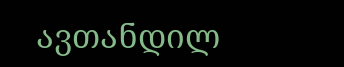ავთანდილ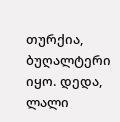თურქია, ბუღალტერი იყო. დედა, ლალი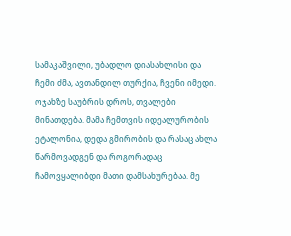სამაკაშვილი, უბადლო დიასახლისი და ჩემი ძმა, ავთანდილ თურქია, ჩვენი იმედი. ოჯახზე საუბრის დროს, თვალები მინათდება. მამა ჩემთვის იდეალურობის ეტალონია, დედა გმირობის და რასაც ახლა წარმოვადგენ და როგორადაც ჩამოვყალიბდი მათი დამსახურებაა. მე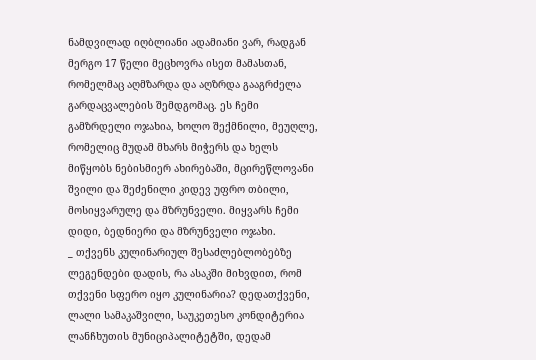ნამდვილად იღბლიანი ადამიანი ვარ, რადგან მერგო 17 წელი მეცხოვრა ისეთ მამასთან, რომელმაც აღმზარდა და აღზრდა გააგრძელა გარდაცვალების შემდგომაც. ეს ჩემი გამზრდელი ოჯახია, ხოლო შექმნილი, მეუღლე, რომელიც მუდამ მხარს მიჭერს და ხელს მიწყობს ნებისმიერ ახირებაში, მცირეწლოვანი შვილი და შეძენილი კიდევ უფრო თბილი, მოსიყვარულე და მზრუნველი. მიყვარს ჩემი დიდი, ბედნიერი და მზრუნველი ოჯახი.
_ თქვენს კულინარიულ შესაძლებლობებზე ლეგენდები დადის, რა ასაკში მიხვდით, რომ თქვენი სფერო იყო კულინარია? დედათქვენი, ლალი სამაკაშვილი, საუკეთესო კონდიტერია ლანჩხუთის მუნიციპალიტეტში, დედამ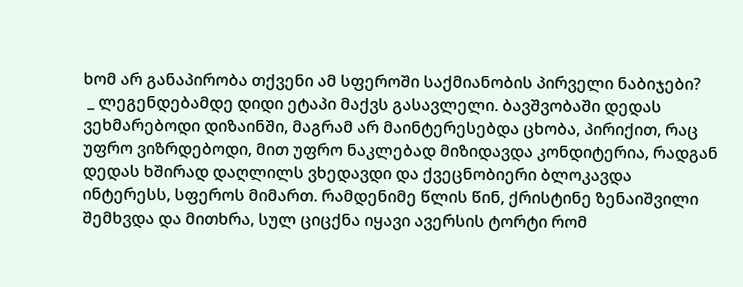ხომ არ განაპირობა თქვენი ამ სფეროში საქმიანობის პირველი ნაბიჯები?
 _ ლეგენდებამდე დიდი ეტაპი მაქვს გასავლელი. ბავშვობაში დედას ვეხმარებოდი დიზაინში, მაგრამ არ მაინტერესებდა ცხობა, პირიქით, რაც უფრო ვიზრდებოდი, მით უფრო ნაკლებად მიზიდავდა კონდიტერია, რადგან დედას ხშირად დაღლილს ვხედავდი და ქვეცნობიერი ბლოკავდა ინტერესს, სფეროს მიმართ. რამდენიმე წლის წინ, ქრისტინე ზენაიშვილი შემხვდა და მითხრა, სულ ციცქნა იყავი ავერსის ტორტი რომ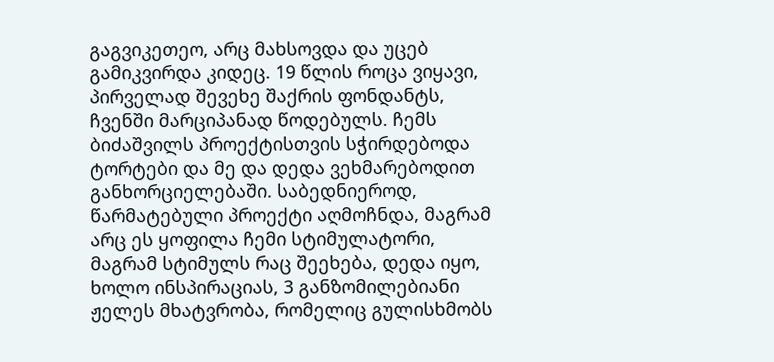გაგვიკეთეო, არც მახსოვდა და უცებ გამიკვირდა კიდეც. 19 წლის როცა ვიყავი, პირველად შევეხე შაქრის ფონდანტს, ჩვენში მარციპანად წოდებულს. ჩემს ბიძაშვილს პროექტისთვის სჭირდებოდა ტორტები და მე და დედა ვეხმარებოდით განხორციელებაში. საბედნიეროდ, წარმატებული პროექტი აღმოჩნდა, მაგრამ არც ეს ყოფილა ჩემი სტიმულატორი, მაგრამ სტიმულს რაც შეეხება, დედა იყო, ხოლო ინსპირაციას, 3 განზომილებიანი ჟელეს მხატვრობა, რომელიც გულისხმობს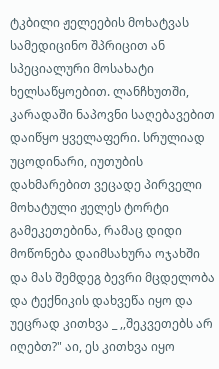ტკბილი ჟელეების მოხატვას სამედიცინო შპრიცით ან სპეციალური მოსახატი ხელსაწყოებით. ლანჩხუთში, კარადაში ნაპოვნი საღებავებით დაიწყო ყველაფერი. სრულიად უცოდინარი, იუთუბის დახმარებით ვეცადე პირველი მოხატული ჟელეს ტორტი გამეკეთებინა, რამაც დიდი მოწონება დაიმსახურა ოჯახში და მას შემდეგ ბევრი მცდელობა და ტექნიკის დახვეწა იყო და უეცრად კითხვა _ ,,შეკვეთებს არ იღებთ?" აი, ეს კითხვა იყო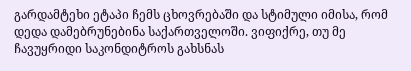გარდამტეხი ეტაპი ჩემს ცხოვრებაში და სტიმული იმისა, რომ დედა დამებრუნებინა საქართველოში. ვიფიქრე, თუ მე ჩავუყრიდი საკონდიტროს გახსნას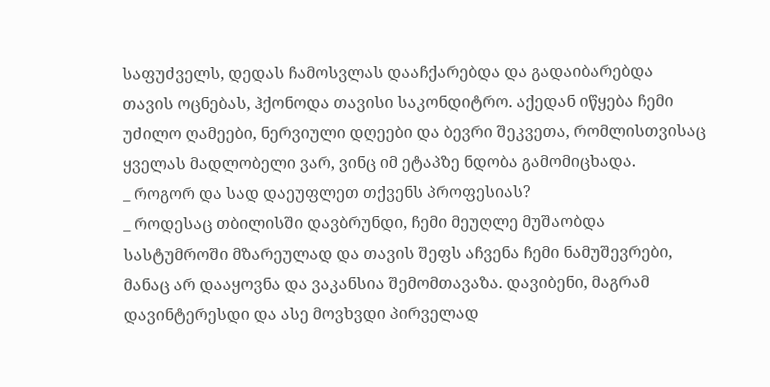საფუძველს, დედას ჩამოსვლას დააჩქარებდა და გადაიბარებდა თავის ოცნებას, ჰქონოდა თავისი საკონდიტრო. აქედან იწყება ჩემი უძილო ღამეები, ნერვიული დღეები და ბევრი შეკვეთა, რომლისთვისაც ყველას მადლობელი ვარ, ვინც იმ ეტაპზე ნდობა გამომიცხადა.
_ როგორ და სად დაეუფლეთ თქვენს პროფესიას?
_ როდესაც თბილისში დავბრუნდი, ჩემი მეუღლე მუშაობდა სასტუმროში მზარეულად და თავის შეფს აჩვენა ჩემი ნამუშევრები, მანაც არ დააყოვნა და ვაკანსია შემომთავაზა. დავიბენი, მაგრამ დავინტერესდი და ასე მოვხვდი პირველად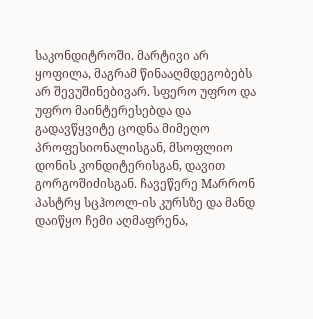საკონდიტროში. მარტივი არ ყოფილა, მაგრამ წინააღმდეგობებს არ შევუშინებივარ. სფერო უფრო და უფრო მაინტერესებდა და გადავწყვიტე ცოდნა მიმეღო პროფესიონალისგან, მსოფლიო დონის კონდიტერისგან, დავით გორგოშიძისგან. ჩავეწერე Mარრონ პასტრყ სცჰოოლ-ის კურსზე და მანდ დაიწყო ჩემი აღმაფრენა,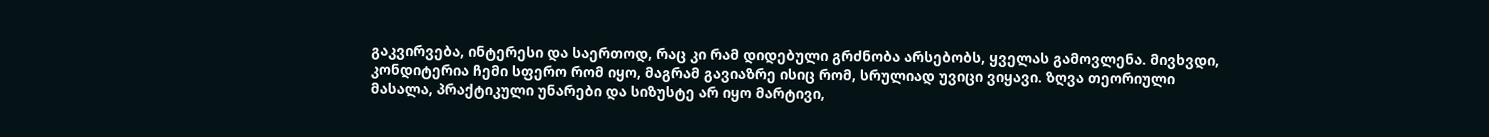გაკვირვება, ინტერესი და საერთოდ, რაც კი რამ დიდებული გრძნობა არსებობს, ყველას გამოვლენა. მივხვდი, კონდიტერია ჩემი სფერო რომ იყო, მაგრამ გავიაზრე ისიც რომ, სრულიად უვიცი ვიყავი. ზღვა თეორიული მასალა, პრაქტიკული უნარები და სიზუსტე არ იყო მარტივი,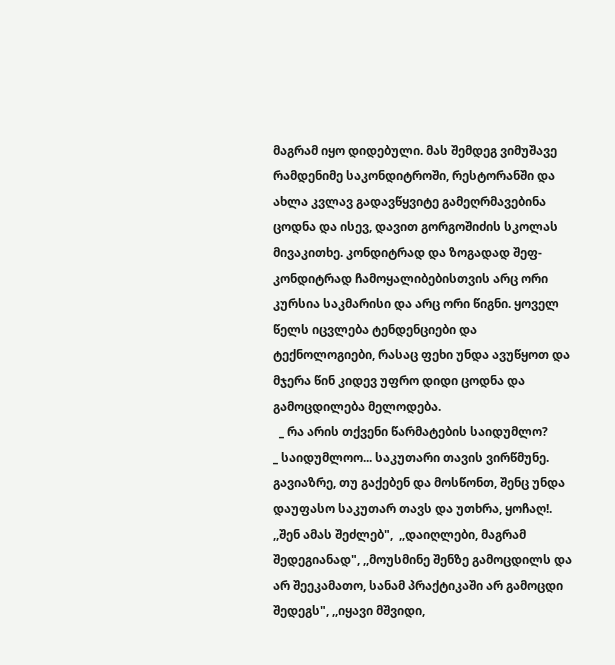მაგრამ იყო დიდებული. მას შემდეგ ვიმუშავე რამდენიმე საკონდიტროში, რესტორანში და ახლა კვლავ გადავწყვიტე გამეღრმავებინა ცოდნა და ისევ, დავით გორგოშიძის სკოლას მივაკითხე. კონდიტრად და ზოგადად შეფ-კონდიტრად ჩამოყალიბებისთვის არც ორი კურსია საკმარისი და არც ორი წიგნი. ყოველ წელს იცვლება ტენდენციები და ტექნოლოგიები, რასაც ფეხი უნდა ავუწყოთ და მჯერა წინ კიდევ უფრო დიდი ცოდნა და გამოცდილება მელოდება.
  _ რა არის თქვენი წარმატების საიდუმლო?
_ საიდუმლოო... საკუთარი თავის ვირწმუნე. გავიაზრე, თუ გაქებენ და მოსწონთ, შენც უნდა დაუფასო საკუთარ თავს და უთხრა, ყოჩაღ!. ,,შენ ამას შეძლებ",  ,,დაიღლები, მაგრამ შედეგიანად", ,,მოუსმინე შენზე გამოცდილს და არ შეეკამათო, სანამ პრაქტიკაში არ გამოცდი შედეგს", ,,იყავი მშვიდი,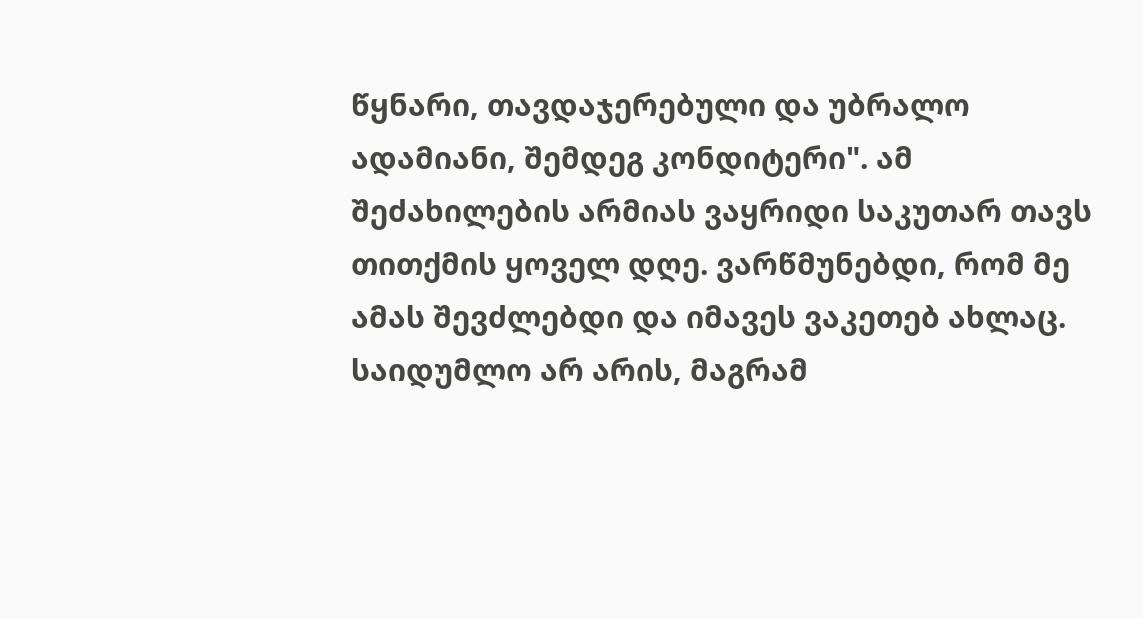წყნარი, თავდაჯერებული და უბრალო ადამიანი, შემდეგ კონდიტერი". ამ შეძახილების არმიას ვაყრიდი საკუთარ თავს თითქმის ყოველ დღე. ვარწმუნებდი, რომ მე ამას შევძლებდი და იმავეს ვაკეთებ ახლაც. საიდუმლო არ არის, მაგრამ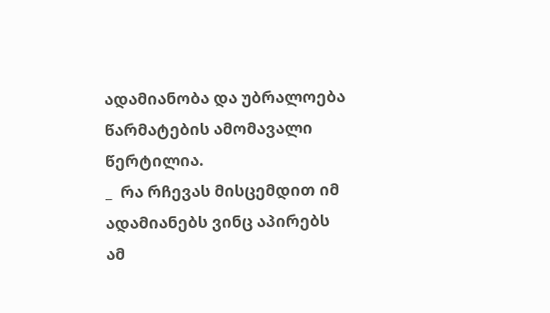ადამიანობა და უბრალოება წარმატების ამომავალი წერტილია.
_  რა რჩევას მისცემდით იმ ადამიანებს ვინც აპირებს ამ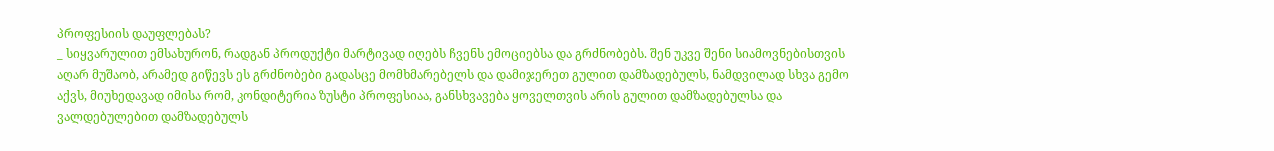პროფესიის დაუფლებას?
_ სიყვარულით ემსახურონ, რადგან პროდუქტი მარტივად იღებს ჩვენს ემოციებსა და გრძნობებს. შენ უკვე შენი სიამოვნებისთვის აღარ მუშაობ, არამედ გიწევს ეს გრძნობები გადასცე მომხმარებელს და დამიჯერეთ გულით დამზადებულს, ნამდვილად სხვა გემო აქვს, მიუხედავად იმისა რომ, კონდიტერია ზუსტი პროფესიაა, განსხვავება ყოველთვის არის გულით დამზადებულსა და ვალდებულებით დამზადებულს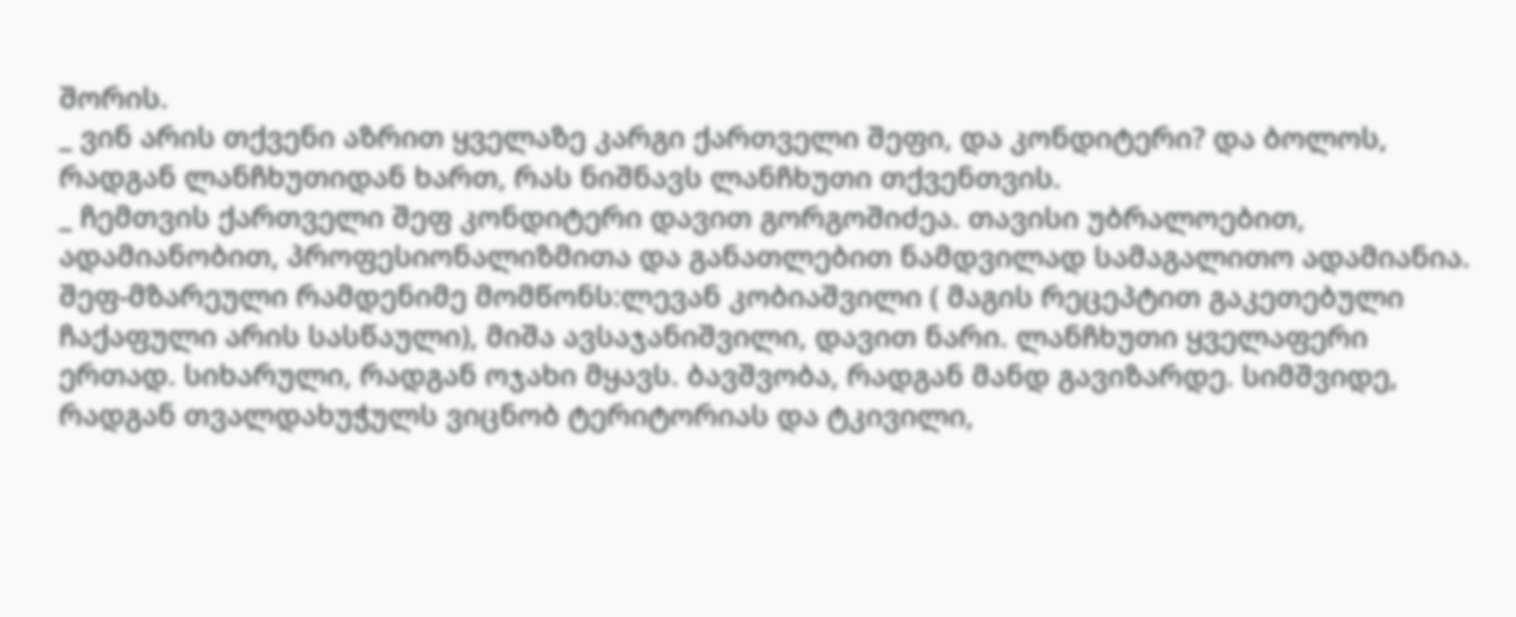შორის.
_ ვინ არის თქვენი აზრით ყველაზე კარგი ქართველი შეფი, და კონდიტერი? და ბოლოს, რადგან ლანჩხუთიდან ხართ, რას ნიშნავს ლანჩხუთი თქვენთვის.
_ ჩემთვის ქართველი შეფ კონდიტერი დავით გორგოშიძეა. თავისი უბრალოებით, ადამიანობით, პროფესიონალიზმითა და განათლებით ნამდვილად სამაგალითო ადამიანია. შეფ-მზარეული რამდენიმე მომწონს:ლევან კობიაშვილი ( მაგის რეცეპტით გაკეთებული ჩაქაფული არის სასწაული), მიშა ავსაჯანიშვილი, დავით ნარი. ლანჩხუთი ყველაფერი ერთად. სიხარული, რადგან ოჯახი მყავს. ბავშვობა, რადგან მანდ გავიზარდე. სიმშვიდე, რადგან თვალდახუჭულს ვიცნობ ტერიტორიას და ტკივილი,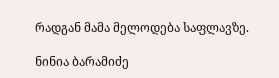რადგან მამა მელოდება საფლავზე.

ნინია ბარამიძე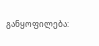განყოფილება: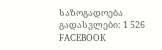საზოგადოება
გადასვლები: 1 526
FACEBOOK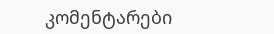კომენტარები